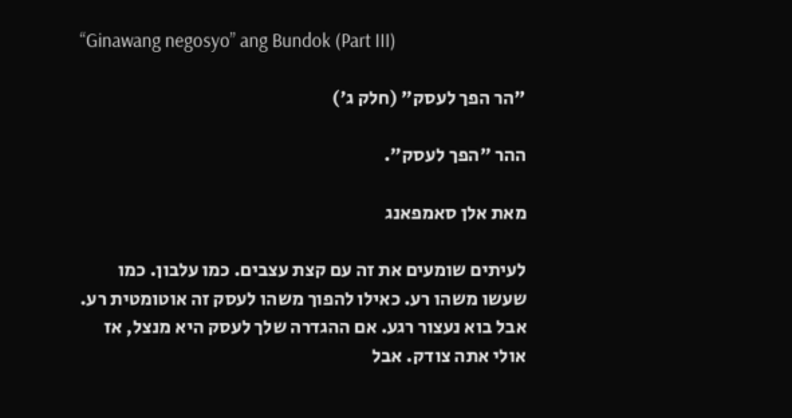“Ginawang negosyo” ang Bundok (Part III)

"הר הפך לעסק" (חלק ג')

ההר "הפך לעסק".

מאת אלן סאמפאנג

לעיתים שומעים את זה עם קצת עצבים. כמו עלבון. כמו שעשו משהו רע. כאילו להפוך משהו לעסק זה אוטומטית רע. אבל בוא נעצור רגע. אם ההגדרה שלך לעסק היא מנצל, אז אולי אתה צודק. אבל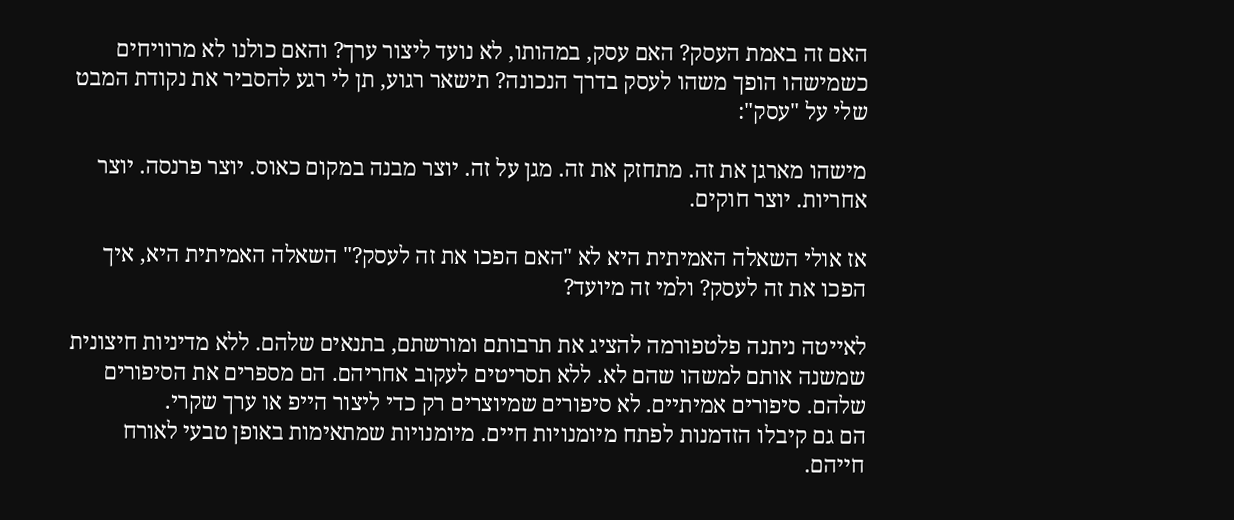האם זה באמת העסק? האם עסק, במהותו, לא נועד ליצור ערך? והאם כולנו לא מרוויחים כשמישהו הופך משהו לעסק בדרך הנכונה? תישאר רגוע, תן לי רגע להסביר את נקודת המבט שלי על "עסק":

מישהו מארגן את זה. מתחזק את זה. מגן על זה. יוצר מבנה במקום כאוס. יוצר פרנסה. יוצר אחריות. יוצר חוקים.

אז אולי השאלה האמיתית היא לא "האם הפכו את זה לעסק?" השאלה האמיתית היא, איך הפכו את זה לעסק? ולמי זה מיועד?

לאייטה ניתנה פלטפורמה להציג את תרבותם ומורשתם, בתנאים שלהם. ללא מדיניות חיצונית שמשנה אותם למשהו שהם לא. ללא תסריטים לעקוב אחריהם. הם מספרים את הסיפורים שלהם. סיפורים אמיתיים. לא סיפורים שמיוצרים רק כדי ליצור הייפ או ערך שקרי.
הם גם קיבלו הזדמנות לפתח מיומנויות חיים. מיומנויות שמתאימות באופן טבעי לאורח חייהם.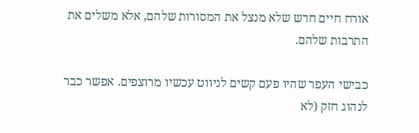אורח חיים חדש שלא מנצל את המסורות שלהם, אלא משלים את התרבות שלהם.

כבישי העפר שהיו פעם קשים לניווט עכשיו מרוצפים. אפשר כבר לנהוג חזק (לא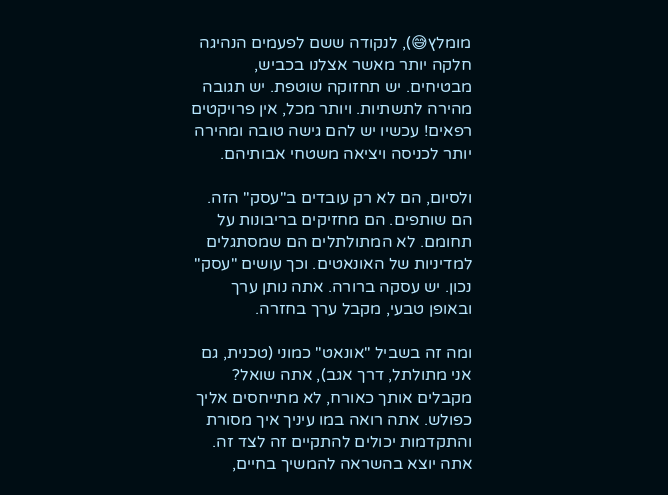מומלץ😅), לנקודה ששם לפעמים הנהיגה חלקה יותר מאשר אצלנו בכביש, מבטיחים. יש תחזוקה שוטפת. יש תגובה מהירה לתשתיות. ויותר מכל, אין פרויקטים רפאים! עכשיו יש להם גישה טובה ומהירה יותר לכניסה ויציאה משטחי אבותיהם.

ולסיום, הם לא רק עובדים ב"עסק" הזה. הם שותפים. הם מחזיקים בריבונות על תחומם. לא המתולתלים הם שמסתגלים למדיניות של האונאטים. וכך עושים "עסק" נכון. יש עסקה ברורה. אתה נותן ערך ובאופן טבעי, מקבל ערך בחזרה.

ומה זה בשביל "אונאט" כמוני (טכנית, גם אני מתולתל, דרך אגב), אתה שואל? מקבלים אותך כאורח, לא מתייחסים אליך כפולש. אתה רואה במו עיניך איך מסורת והתקדמות יכולים להתקיים זה לצד זה. אתה יוצא בהשראה להמשיך בחיים,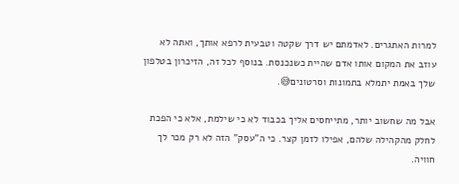למרות האתגרים. לאדמתם יש דרך שקטה וטבעית לרפא אותך, ואתה לא עוזב את המקום אותו אדם שהיית כשנכנסת. בנוסף לכל זה, הזיכרון בטלפון שלך באמת יתמלא בתמונות וסרטונים😅.

אבל מה שחשוב יותר, מתייחסים אליך בכבוד לא כי שילמת, אלא כי הפכת לחלק מהקהילה שלהם, אפילו לזמן קצר. כי ה"עסק" הזה לא רק מכר לך חוויה.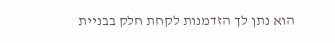הוא נתן לך הזדמנות לקחת חלק בבניית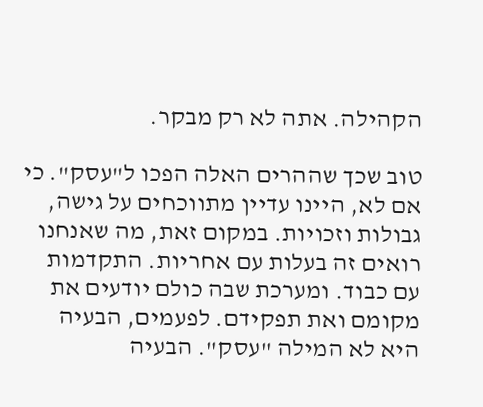הקהילה. אתה לא רק מבקר.

טוב שכך שההרים האלה הפכו ל"עסק". כי אם לא, היינו עדיין מתווכחים על גישה, גבולות וזכויות. במקום זאת, מה שאנחנו רואים זה בעלות עם אחריות. התקדמות עם כבוד. ומערכת שבה כולם יודעים את מקומם ואת תפקידם. לפעמים, הבעיה היא לא המילה "עסק". הבעיה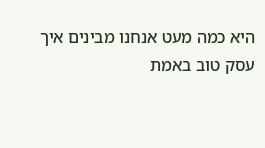היא כמה מעט אנחנו מבינים איך עסק טוב באמת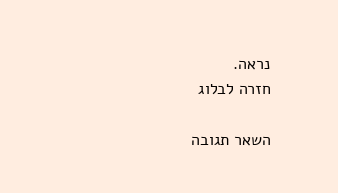נראה.
חזרה לבלוג

השאר תגובה